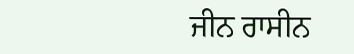ਜੀਨ ਰਾਸੀਨ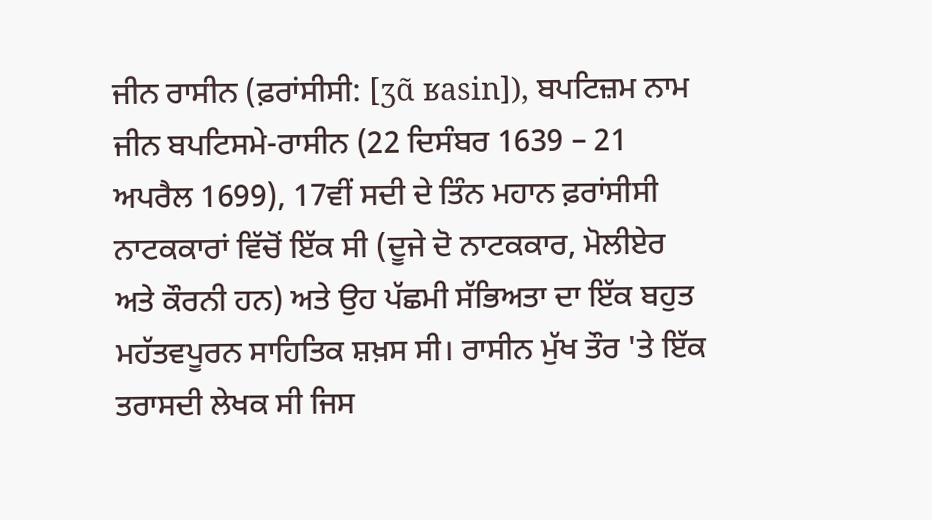ਜੀਨ ਰਾਸੀਨ (ਫ਼ਰਾਂਸੀਸੀ: [ʒɑ̃ ʁasin]), ਬਪਟਿਜ਼ਮ ਨਾਮ ਜੀਨ ਬਪਟਿਸਮੇ-ਰਾਸੀਨ (22 ਦਿਸੰਬਰ 1639 – 21 ਅਪਰੈਲ 1699), 17ਵੀਂ ਸਦੀ ਦੇ ਤਿੰਨ ਮਹਾਨ ਫ਼ਰਾਂਸੀਸੀ ਨਾਟਕਕਾਰਾਂ ਵਿੱਚੋਂ ਇੱਕ ਸੀ (ਦੂਜੇ ਦੋ ਨਾਟਕਕਾਰ, ਮੋਲੀਏਰ ਅਤੇ ਕੌਰਨੀ ਹਨ) ਅਤੇ ਉਹ ਪੱਛਮੀ ਸੱਭਿਅਤਾ ਦਾ ਇੱਕ ਬਹੁਤ ਮਹੱਤਵਪੂਰਨ ਸਾਹਿਤਿਕ ਸ਼ਖ਼ਸ ਸੀ। ਰਾਸੀਨ ਮੁੱਖ ਤੌਰ 'ਤੇ ਇੱਕ ਤਰਾਸਦੀ ਲੇਖਕ ਸੀ ਜਿਸ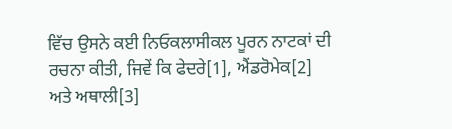ਵਿੱਚ ਉਸਨੇ ਕਈ ਨਿਓਕਲਾਸੀਕਲ ਪੂਰਨ ਨਾਟਕਾਂ ਦੀ ਰਚਨਾ ਕੀਤੀ, ਜਿਵੇਂ ਕਿ ਫੇਦਰੇ[1], ਐਂਡਰੋਮੇਕ[2] ਅਤੇ ਅਥਾਲੀ[3]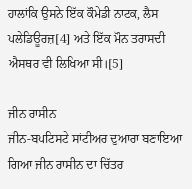ਹਾਲਾਂਕਿ ਉਸਨੇ ਇੱਕ ਕੌਮੇਡੀ ਨਾਟਕ, ਲੈਸ ਪਲੇਡਿਊਰਜ਼[4] ਅਤੇ ਇੱਕ ਮੌਨ ਤਰਾਸਦੀ ਐਸਥਰ ਵੀ ਲਿਖਿਆ ਸੀ।[5]

ਜੀਨ ਰਾਸੀਨ
ਜੀਨ-ਬਪਟਿਸਟੇ ਸਾਂਟੀਅਰ ਦੁਆਰਾ ਬਣਾਇਆ ਗਿਆ ਜੀਨ ਰਾਸੀਨ ਦਾ ਚਿੱਤਰ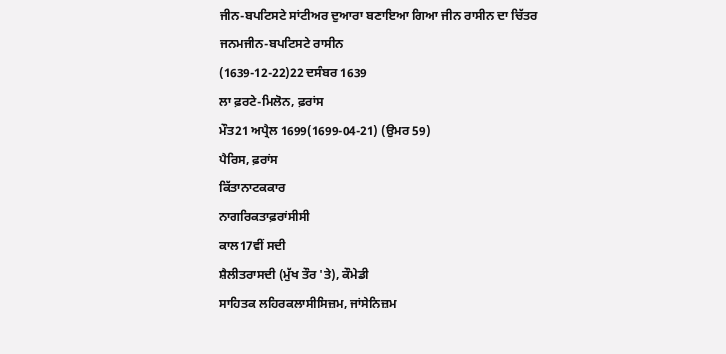ਜੀਨ-ਬਪਟਿਸਟੇ ਸਾਂਟੀਅਰ ਦੁਆਰਾ ਬਣਾਇਆ ਗਿਆ ਜੀਨ ਰਾਸੀਨ ਦਾ ਚਿੱਤਰ
ਜਨਮਜੀਨ-ਬਪਟਿਸਟੇ ਰਾਸੀਨ
(1639-12-22)22 ਦਸੰਬਰ 1639
ਲਾ ਫ਼ਰਟੇ-ਮਿਲੋਨ, ਫ਼ਰਾਂਸ
ਮੌਤ21 ਅਪ੍ਰੈਲ 1699(1699-04-21) (ਉਮਰ 59)
ਪੈਰਿਸ, ਫ਼ਰਾਂਸ
ਕਿੱਤਾਨਾਟਕਕਾਰ
ਨਾਗਰਿਕਤਾਫ਼ਰਾਂਸੀਸੀ
ਕਾਲ17ਵੀਂ ਸਦੀ
ਸ਼ੈਲੀਤਰਾਸਦੀ (ਮੁੱਖ ਤੌਰ 'ਤੇ), ਕੌਮੇਡੀ
ਸਾਹਿਤਕ ਲਹਿਰਕਲਾਸੀਸਿਜ਼ਮ, ਜਾਂਸੇਨਿਜ਼ਮ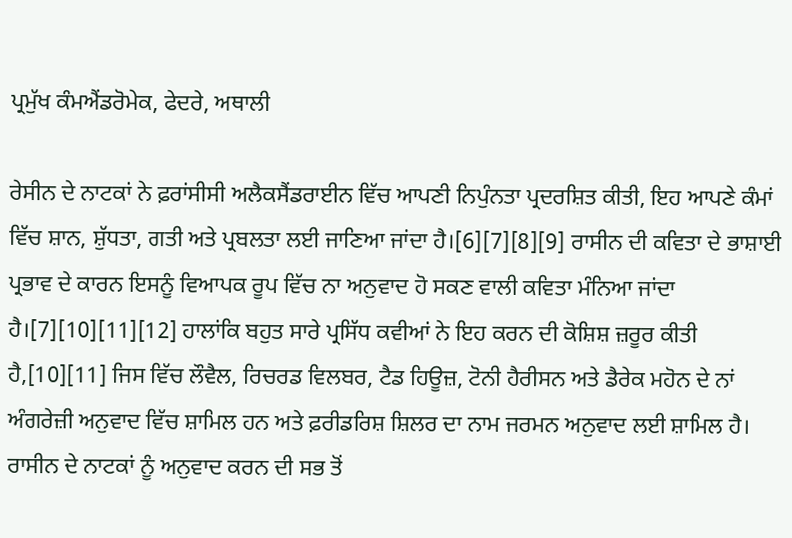ਪ੍ਰਮੁੱਖ ਕੰਮਐਂਡਰੋਮੇਕ, ਫੇਦਰੇ, ਅਥਾਲੀ

ਰੇਸੀਨ ਦੇ ਨਾਟਕਾਂ ਨੇ ਫ਼ਰਾਂਸੀਸੀ ਅਲੈਕਸੈਂਡਰਾਈਨ ਵਿੱਚ ਆਪਣੀ ਨਿਪੁੰਨਤਾ ਪ੍ਰਦਰਸ਼ਿਤ ਕੀਤੀ, ਇਹ ਆਪਣੇ ਕੰਮਾਂ ਵਿੱਚ ਸ਼ਾਨ, ਸ਼ੁੱਧਤਾ, ਗਤੀ ਅਤੇ ਪ੍ਰਬਲਤਾ ਲਈ ਜਾਣਿਆ ਜਾਂਦਾ ਹੈ।[6][7][8][9] ਰਾਸੀਨ ਦੀ ਕਵਿਤਾ ਦੇ ਭਾਸ਼ਾਈ ਪ੍ਰਭਾਵ ਦੇ ਕਾਰਨ ਇਸਨੂੰ ਵਿਆਪਕ ਰੂਪ ਵਿੱਚ ਨਾ ਅਨੁਵਾਦ ਹੋ ਸਕਣ ਵਾਲੀ ਕਵਿਤਾ ਮੰਨਿਆ ਜਾਂਦਾ ਹੈ।[7][10][11][12] ਹਾਲਾਂਕਿ ਬਹੁਤ ਸਾਰੇ ਪ੍ਰਸਿੱਧ ਕਵੀਆਂ ਨੇ ਇਹ ਕਰਨ ਦੀ ਕੋਸ਼ਿਸ਼ ਜ਼ਰੂਰ ਕੀਤੀ ਹੈ,[10][11] ਜਿਸ ਵਿੱਚ ਲੌਵੈਲ, ਰਿਚਰਡ ਵਿਲਬਰ, ਟੈਡ ਹਿਊਜ਼, ਟੋਨੀ ਹੈਰੀਸਨ ਅਤੇ ਡੈਰੇਕ ਮਹੋਨ ਦੇ ਨਾਂ ਅੰਗਰੇਜ਼ੀ ਅਨੁਵਾਦ ਵਿੱਚ ਸ਼ਾਮਿਲ ਹਨ ਅਤੇ ਫ਼ਰੀਡਰਿਸ਼ ਸ਼ਿਲਰ ਦਾ ਨਾਮ ਜਰਮਨ ਅਨੁਵਾਦ ਲਈ ਸ਼ਾਮਿਲ ਹੈ। ਰਾਸੀਨ ਦੇ ਨਾਟਕਾਂ ਨੂੰ ਅਨੁਵਾਦ ਕਰਨ ਦੀ ਸਭ ਤੋਂ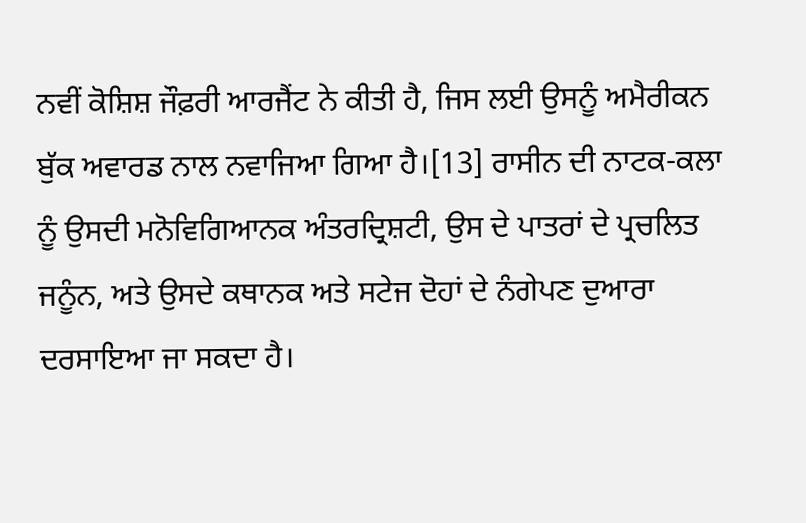ਨਵੀਂ ਕੋਸ਼ਿਸ਼ ਜੌਫ਼ਰੀ ਆਰਜੈਂਟ ਨੇ ਕੀਤੀ ਹੈ, ਜਿਸ ਲਈ ਉਸਨੂੰ ਅਮੈਰੀਕਨ ਬੁੱਕ ਅਵਾਰਡ ਨਾਲ ਨਵਾਜਿਆ ਗਿਆ ਹੈ।[13] ਰਾਸੀਨ ਦੀ ਨਾਟਕ-ਕਲਾ ਨੂੰ ਉਸਦੀ ਮਨੋਵਿਗਿਆਨਕ ਅੰਤਰਦ੍ਰਿਸ਼ਟੀ, ਉਸ ਦੇ ਪਾਤਰਾਂ ਦੇ ਪ੍ਰਚਲਿਤ ਜਨੂੰਨ, ਅਤੇ ਉਸਦੇ ਕਥਾਨਕ ਅਤੇ ਸਟੇਜ ਦੋਹਾਂ ਦੇ ਨੰਗੇਪਣ ਦੁਆਰਾ ਦਰਸਾਇਆ ਜਾ ਸਕਦਾ ਹੈ।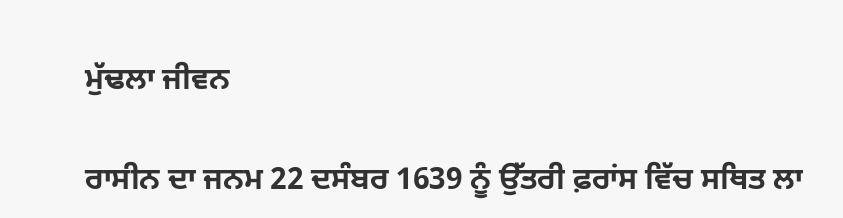ਮੁੱਢਲਾ ਜੀਵਨ

ਰਾਸੀਨ ਦਾ ਜਨਮ 22 ਦਸੰਬਰ 1639 ਨੂੰ ਉੱਤਰੀ ਫ਼ਰਾਂਸ ਵਿੱਚ ਸਥਿਤ ਲਾ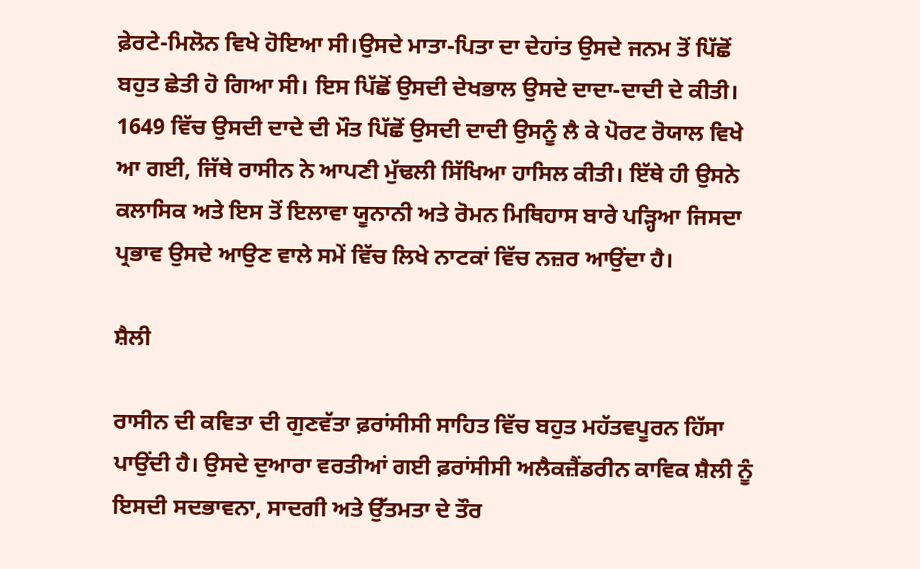ਫ਼ੇਰਟੇ-ਮਿਲੋਨ ਵਿਖੇ ਹੋਇਆ ਸੀ।ਉਸਦੇ ਮਾਤਾ-ਪਿਤਾ ਦਾ ਦੇਹਾਂਤ ਉਸਦੇ ਜਨਮ ਤੋਂ ਪਿੱਛੋਂ ਬਹੁਤ ਛੇਤੀ ਹੋ ਗਿਆ ਸੀ। ਇਸ ਪਿੱਛੋਂ ਉਸਦੀ ਦੇਖਭਾਲ ਉਸਦੇ ਦਾਦਾ-ਦਾਦੀ ਦੇ ਕੀਤੀ। 1649 ਵਿੱਚ ਉਸਦੀ ਦਾਦੇ ਦੀ ਮੌਤ ਪਿੱਛੋਂ ਉਸਦੀ ਦਾਦੀ ਉਸਨੂੰ ਲੈ ਕੇ ਪੋਰਟ ਰੋਯਾਲ ਵਿਖੇ ਆ ਗਈ, ਜਿੱਥੇ ਰਾਸੀਨ ਨੇ ਆਪਣੀ ਮੁੱਢਲੀ ਸਿੱਖਿਆ ਹਾਸਿਲ ਕੀਤੀ। ਇੱਥੇ ਹੀ ਉਸਨੇ ਕਲਾਸਿਕ ਅਤੇ ਇਸ ਤੋਂ ਇਲਾਵਾ ਯੂਨਾਨੀ ਅਤੇ ਰੋਮਨ ਮਿਥਿਹਾਸ ਬਾਰੇ ਪੜ੍ਹਿਆ ਜਿਸਦਾ ਪ੍ਰਭਾਵ ਉਸਦੇ ਆਉਣ ਵਾਲੇ ਸਮੇਂ ਵਿੱਚ ਲਿਖੇ ਨਾਟਕਾਂ ਵਿੱਚ ਨਜ਼ਰ ਆਉਂਦਾ ਹੈ।

ਸ਼ੈਲੀ

ਰਾਸੀਨ ਦੀ ਕਵਿਤਾ ਦੀ ਗੁਣਵੱਤਾ ਫ਼ਰਾਂਸੀਸੀ ਸਾਹਿਤ ਵਿੱਚ ਬਹੁਤ ਮਹੱਤਵਪੂਰਨ ਹਿੱਸਾ ਪਾਉਂਦੀ ਹੈ। ਉਸਦੇ ਦੁਆਰਾ ਵਰਤੀਆਂ ਗਈ ਫ਼ਰਾਂਸੀਸੀ ਅਲੈਕਜ਼ੈਂਡਰੀਨ ਕਾਵਿਕ ਸ਼ੈਲੀ ਨੂੰ ਇਸਦੀ ਸਦਭਾਵਨਾ, ਸਾਦਗੀ ਅਤੇ ਉੱਤਮਤਾ ਦੇ ਤੌਰ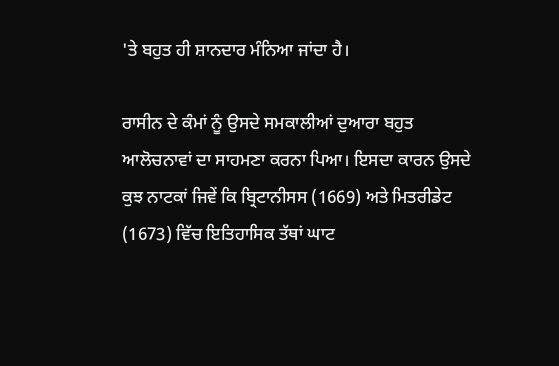'ਤੇ ਬਹੁਤ ਹੀ ਸ਼ਾਨਦਾਰ ਮੰਨਿਆ ਜਾਂਦਾ ਹੈ।

ਰਾਸੀਨ ਦੇ ਕੰਮਾਂ ਨੂੰ ਉਸਦੇ ਸਮਕਾਲੀਆਂ ਦੁਆਰਾ ਬਹੁਤ ਆਲੋਚਨਾਵਾਂ ਦਾ ਸਾਹਮਣਾ ਕਰਨਾ ਪਿਆ। ਇਸਦਾ ਕਾਰਨ ਉਸਦੇ ਕੁਝ ਨਾਟਕਾਂ ਜਿਵੇਂ ਕਿ ਬ੍ਰਿਟਾਨੀਸਸ (1669) ਅਤੇ ਮਿਤਰੀਡੇਟ (1673) ਵਿੱਚ ਇਤਿਹਾਸਿਕ ਤੱਥਾਂ ਘਾਟ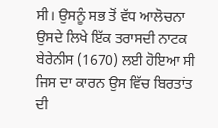ਸੀ। ਉਸਨੂੰ ਸਭ ਤੋਂ ਵੱਧ ਆਲੋਚਨਾ ਉਸਦੇ ਲਿਖੇ ਇੱਕ ਤਰਾਸਦੀ ਨਾਟਕ ਬੇਰੇਨੀਸ (1670) ਲਈ ਹੋਇਆ ਸੀ ਜਿਸ ਦਾ ਕਾਰਨ ਉਸ ਵਿੱਚ ਬਿਰਤਾਂਤ ਦੀ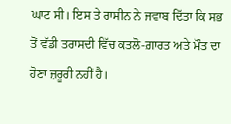ਘਾਟ ਸੀ। ਇਸ ਤੇ ਰਾਸੀਨ ਨੇ ਜਵਾਬ ਦਿੱਤਾ ਕਿ ਸਭ ਤੋਂ ਵੱਡੀ ਤਰਾਸਦੀ ਵਿੱਚ ਕਤਲੋ-ਗ਼ਾਰਤ ਅਤੇ ਮੌਤ ਦਾ ਹੋਣਾ ਜ਼ਰੂਰੀ ਨਹੀਂ ਹੈ।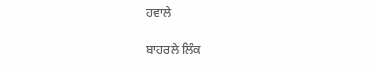ਹਵਾਲੇ

ਬਾਹਰਲੇ ਲਿੰਕ